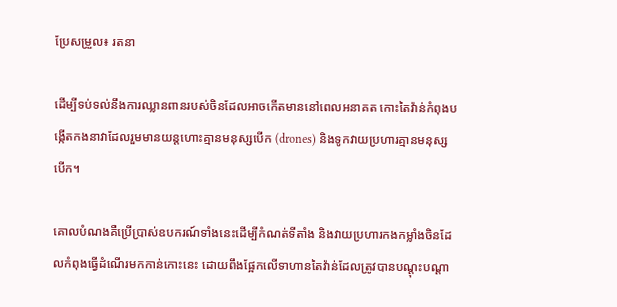ប្រែសម្រួល៖ រតនា

ដើម្បីទប់ទល់នឹងការឈ្លានពានរបស់ចិនដែលអាចកើតមាននៅពេលអនាគត កោះតៃវ៉ាន់កំពុងបង្កើតកងនាវាដែលរួមមានយន្តហោះគ្មានមនុស្សបើក (drones) និងទូកវាយប្រហារគ្មានមនុស្សបើក។

គោលបំណងគឺប្រើប្រាស់ឧបករណ៍ទាំងនេះដើម្បីកំណត់ទីតាំង និងវាយប្រហារកងកម្លាំងចិនដែលកំពុងធ្វើដំណើរមកកាន់កោះនេះ ដោយពឹងផ្អែកលើទាហានតៃវ៉ាន់ដែលត្រូវបានបណ្តុះបណ្តា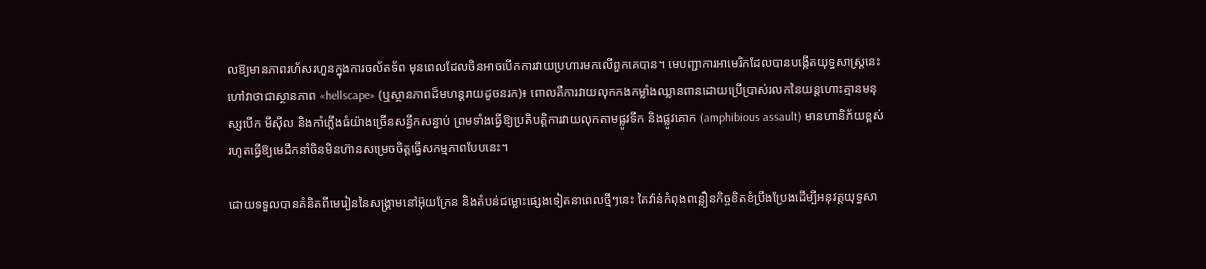លឱ្យមានភាពរហ័សរហួនក្នុងការចល័តទ័ព មុនពេលដែលចិនអាចបើកការវាយប្រហារមកលើពួកគេបាន។ មេបញ្ជាការអាមេរិកដែលបានបង្កើតយុទ្ធសាស្ត្រនេះហៅវាថាជាស្ថានភាព «hellscape» (ឬស្ថានភាពដ៏មហន្តរាយដូចនរក)៖ ពោលគឺការវាយលុកកងកម្លាំងឈ្លានពានដោយប្រើប្រាស់រលកនៃយន្តហោះគ្មានមនុស្សបើក មីស៊ីល និងកាំភ្លើងធំយ៉ាងច្រើនសន្ធឹកសន្ធាប់ ព្រមទាំងធ្វើឱ្យប្រតិបត្តិការវាយលុកតាមផ្លូវទឹក និងផ្លូវគោក (amphibious assault) មានហានិភ័យខ្ពស់ រហូតធ្វើឱ្យមេដឹកនាំចិនមិនហ៊ានសម្រេចចិត្តធ្វើសកម្មភាពបែបនេះ។

ដោយទទួលបានគំនិតពីមេរៀននៃសង្គ្រាមនៅអ៊ុយក្រែន និងតំបន់ជម្លោះផ្សេងទៀតនាពេលថ្មីៗនេះ តៃវ៉ាន់កំពុងពន្លឿនកិច្ចខិតខំប្រឹងប្រែងដើម្បីអនុវត្តយុទ្ធសា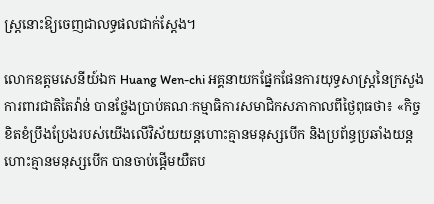ស្ត្រនោះឱ្យចេញជាលទ្ធផលជាក់ស្តែង។

លោកឧត្តមសេនីយ៍ឯក Huang Wen-chi អគ្គនាយកផ្នែកផែនការយុទ្ធសាស្ត្រនៃក្រសួងការពារជាតិតៃវ៉ាន់ បានថ្លែងប្រាប់គណៈកម្មាធិការសមាជិកសភាកាលពីថ្ងៃពុធថា៖ «កិច្ចខិតខំប្រឹងប្រែងរបស់យើងលើវិស័យយន្តហោះគ្មានមនុស្សបើក និងប្រព័ន្ធប្រឆាំងយន្តហោះគ្មានមនុស្សបើក បានចាប់ផ្តើមយឺតប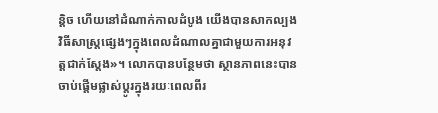ន្តិច ហើយនៅដំណាក់កាលដំបូង យើងបានសាកល្បងវិធីសាស្ត្រផ្សេងៗក្នុងពេលដំណាលគ្នាជាមួយការអនុវត្តជាក់ស្តែង»។ លោកបានបន្ថែមថា ស្ថានភាពនេះបានចាប់ផ្តើមផ្លាស់ប្តូរក្នុងរយៈពេលពីរ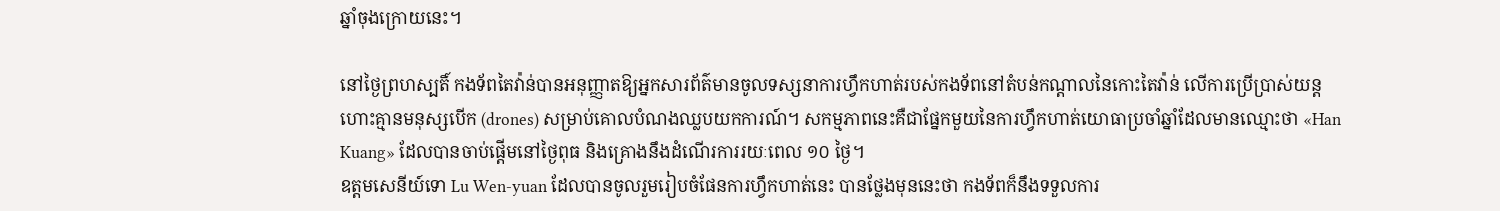ឆ្នាំចុងក្រោយនេះ។

នៅថ្ងៃព្រហស្បតិ៍ កងទ័ពតៃវ៉ាន់បានអនុញ្ញាតឱ្យអ្នកសារព័ត៌មានចូលទស្សនាការហ្វឹកហាត់របស់កងទ័ពនៅតំបន់កណ្តាលនៃកោះតៃវ៉ាន់ លើការប្រើប្រាស់យន្តហោះគ្មានមនុស្សបើក (drones) សម្រាប់គោលបំណងឈ្លបយកការណ៍។ សកម្មភាពនេះគឺជាផ្នែកមួយនៃការហ្វឹកហាត់យោធាប្រចាំឆ្នាំដែលមានឈ្មោះថា «Han Kuang» ដែលបានចាប់ផ្តើមនៅថ្ងៃពុធ និងគ្រោងនឹងដំណើរការរយៈពេល ១០ ថ្ងៃ។
ឧត្តមសេនីយ៍ទោ Lu Wen-yuan ដែលបានចូលរួមរៀបចំផែនការហ្វឹកហាត់នេះ បានថ្លែងមុននេះថា កងទ័ពក៏នឹងទទួលការ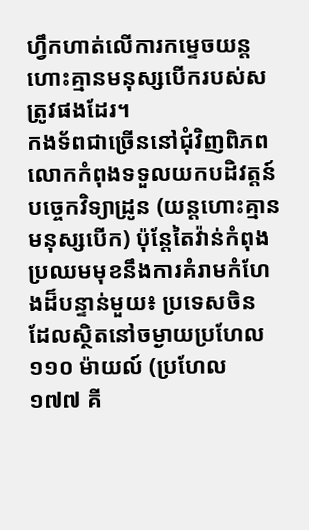ហ្វឹកហាត់លើការកម្ទេចយន្តហោះគ្មានមនុស្សបើករបស់សត្រូវផងដែរ។
កងទ័ពជាច្រើននៅជុំវិញពិភពលោកកំពុងទទួលយកបដិវត្តន៍បច្ចេកវិទ្យាដ្រូន (យន្តហោះគ្មានមនុស្សបើក) ប៉ុន្តែតៃវ៉ាន់កំពុងប្រឈមមុខនឹងការគំរាមកំហែងដ៏បន្ទាន់មួយ៖ ប្រទេសចិន ដែលស្ថិតនៅចម្ងាយប្រហែល ១១០ ម៉ាយល៍ (ប្រហែល ១៧៧ គី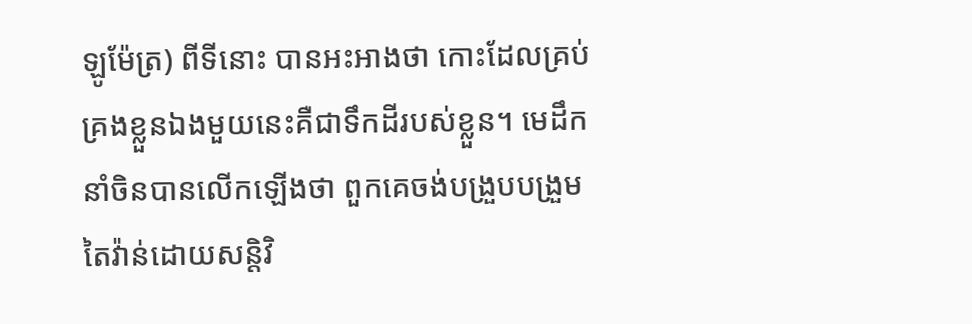ឡូម៉ែត្រ) ពីទីនោះ បានអះអាងថា កោះដែលគ្រប់គ្រងខ្លួនឯងមួយនេះគឺជាទឹកដីរបស់ខ្លួន។ មេដឹកនាំចិនបានលើកឡើងថា ពួកគេចង់បង្រួបបង្រួមតៃវ៉ាន់ដោយសន្តិវិ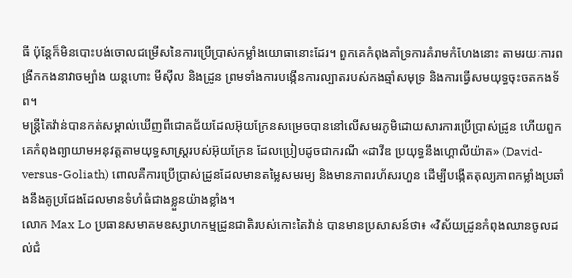ធី ប៉ុន្តែក៏មិនបោះបង់ចោលជម្រើសនៃការប្រើប្រាស់កម្លាំងយោធានោះដែរ។ ពួកគេកំពុងគាំទ្រការគំរាមកំហែងនោះ តាមរយៈការពង្រីកកងនាវាចម្បាំង យន្តហោះ មីស៊ីល និងដ្រូន ព្រមទាំងការបង្កើនការល្បាតរបស់កងឆ្មាំសមុទ្រ និងការធ្វើសមយុទ្ធចុះចតកងទ័ព។
មន្ត្រីតៃវ៉ាន់បានកត់សម្គាល់ឃើញពីជោគជ័យដែលអ៊ុយក្រែនសម្រេចបាននៅលើសមរភូមិដោយសារការប្រើប្រាស់ដ្រូន ហើយពួកគេកំពុងព្យាយាមអនុវត្តតាមយុទ្ធសាស្ត្ររបស់អ៊ុយក្រែន ដែលប្រៀបដូចជាករណី «ដាវីឌ ប្រយុទ្ធនឹងហ្គោលីយ៉ាត» (David-versus-Goliath) ពោលគឺការប្រើប្រាស់ដ្រូនដែលមានតម្លៃសមរម្យ និងមានភាពរហ័សរហួន ដើម្បីបង្កើតតុល្យភាពកម្លាំងប្រឆាំងនឹងគូប្រជែងដែលមានទំហំធំជាងខ្លួនយ៉ាងខ្លាំង។
លោក Max Lo ប្រធានសមាគមឧស្សាហកម្មដ្រូនជាតិរបស់កោះតៃវ៉ាន់ បានមានប្រសាសន៍ថា៖ «វិស័យដ្រូនកំពុងឈានចូលដល់ជំ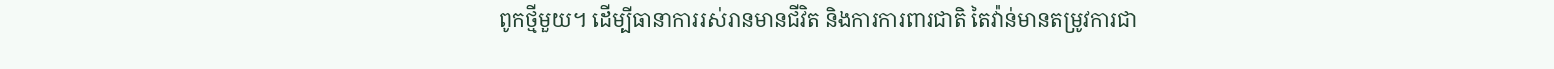ពូកថ្មីមួយ។ ដើម្បីធានាការរស់រានមានជីវិត និងការការពារជាតិ តៃវ៉ាន់មានតម្រូវការជា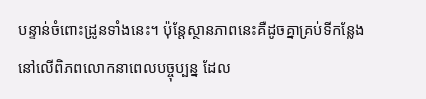បន្ទាន់ចំពោះដ្រូនទាំងនេះ។ ប៉ុន្តែស្ថានភាពនេះគឺដូចគ្នាគ្រប់ទីកន្លែងនៅលើពិភពលោកនាពេលបច្ចុប្បន្ន ដែល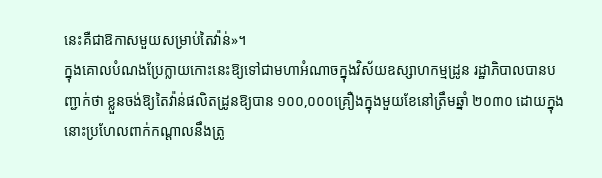នេះគឺជាឱកាសមួយសម្រាប់តៃវ៉ាន់»។
ក្នុងគោលបំណងប្រែក្លាយកោះនេះឱ្យទៅជាមហាអំណាចក្នុងវិស័យឧស្សាហកម្មដ្រូន រដ្ឋាភិបាលបានបញ្ជាក់ថា ខ្លួនចង់ឱ្យតៃវ៉ាន់ផលិតដ្រូនឱ្យបាន ១០០,០០០គ្រឿងក្នុងមួយខែនៅត្រឹមឆ្នាំ ២០៣០ ដោយក្នុងនោះប្រហែលពាក់កណ្តាលនឹងត្រូ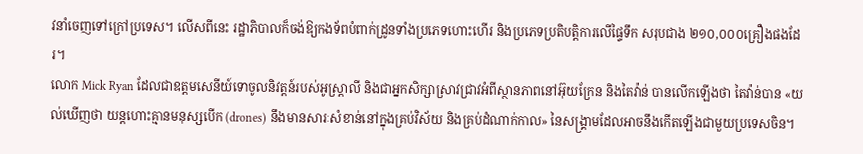វនាំចេញទៅក្រៅប្រទេស។ លើសពីនេះ រដ្ឋាភិបាលក៏ចង់ឱ្យកងទ័ពបំពាក់ដ្រូនទាំងប្រភេទហោះហើរ និងប្រភេទប្រតិបត្តិការលើផ្ទៃទឹក សរុបជាង ២១០,០០០គ្រឿងផងដែរ។
លោក Mick Ryan ដែលជាឧត្តមសេនីយ៍ទោចូលនិវត្តន៍របស់អូស្ត្រាលី និងជាអ្នកសិក្សាស្រាវជ្រាវអំពីស្ថានភាពនៅអ៊ុយក្រែន និងតៃវ៉ាន់ បានលើកឡើងថា តៃវ៉ាន់បាន «យល់ឃើញថា យន្តហោះគ្មានមនុស្សបើក (drones) នឹងមានសារៈសំខាន់នៅក្នុងគ្រប់វិស័យ និងគ្រប់ដំណាក់កាល» នៃសង្គ្រាមដែលអាចនឹងកើតឡើងជាមួយប្រទេសចិន។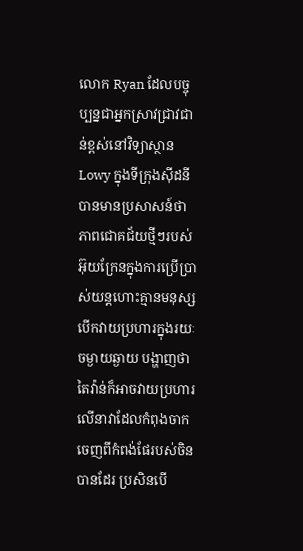លោក Ryan ដែលបច្ចុប្បន្នជាអ្នកស្រាវជ្រាវជាន់ខ្ពស់នៅវិទ្យាស្ថាន Lowy ក្នុងទីក្រុងស៊ីដនី បានមានប្រសាសន៍ថា ភាពជោគជ័យថ្មីៗរបស់អ៊ុយក្រែនក្នុងការប្រើប្រាស់យន្តហោះគ្មានមនុស្សបើកវាយប្រហារក្នុងរយៈចម្ងាយឆ្ងាយ បង្ហាញថា តៃវ៉ាន់ក៏អាចវាយប្រហារលើនាវាដែលកំពុងចាកចេញពីកំពង់ផែរបស់ចិនបានដែរ ប្រសិនបើ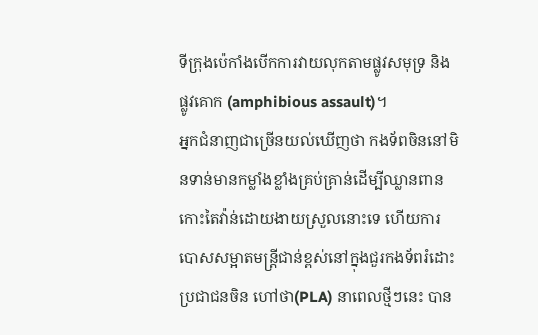ទីក្រុងប៉េកាំងបើកការវាយលុកតាមផ្លូវសមុទ្រ និងផ្លូវគោក (amphibious assault)។
អ្នកជំនាញជាច្រើនយល់ឃើញថា កងទ័ពចិននៅមិនទាន់មានកម្លាំងខ្លាំងគ្រប់គ្រាន់ដើម្បីឈ្លានពានកោះតៃវ៉ាន់ដោយងាយស្រួលនោះទេ ហើយការបោសសម្អាតមន្ត្រីជាន់ខ្ពស់នៅក្នុងជួរកងទ័ពរំដោះប្រជាជនចិន ហៅថា(PLA) នាពេលថ្មីៗនេះ បាន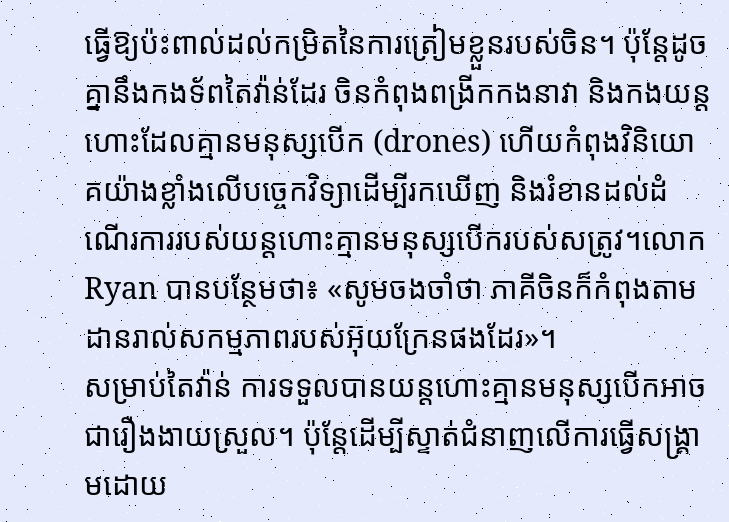ធ្វើឱ្យប៉ះពាល់ដល់កម្រិតនៃការត្រៀមខ្លួនរបស់ចិន។ ប៉ុន្តែដូចគ្នានឹងកងទ័ពតៃវ៉ាន់ដែរ ចិនកំពុងពង្រីកកងនាវា និងកងយន្តហោះដែលគ្មានមនុស្សបើក (drones) ហើយកំពុងវិនិយោគយ៉ាងខ្លាំងលើបច្ចេកវិទ្យាដើម្បីរកឃើញ និងរំខានដល់ដំណើរការរបស់យន្តហោះគ្មានមនុស្សបើករបស់សត្រូវ។លោក Ryan បានបន្ថែមថា៖ «សូមចងចាំថា ភាគីចិនក៏កំពុងតាមដានរាល់សកម្មភាពរបស់អ៊ុយក្រែនផងដែរ»។
សម្រាប់តៃវ៉ាន់ ការទទួលបានយន្តហោះគ្មានមនុស្សបើកអាចជារឿងងាយស្រួល។ ប៉ុន្តែដើម្បីស្ទាត់ជំនាញលើការធ្វើសង្គ្រាមដោយ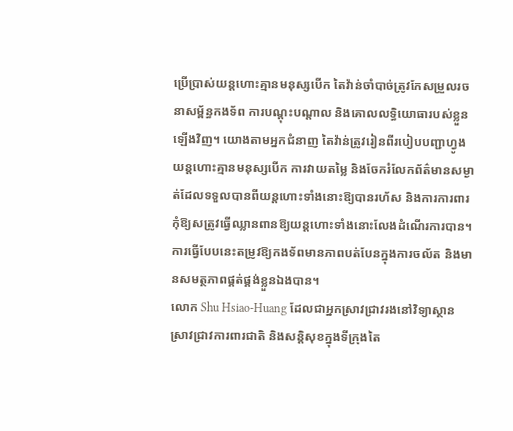ប្រើប្រាស់យន្តហោះគ្មានមនុស្សបើក តៃវ៉ាន់ចាំបាច់ត្រូវកែសម្រួលរចនាសម្ព័ន្ធកងទ័ព ការបណ្តុះបណ្តាល និងគោលលទ្ធិយោធារបស់ខ្លួនឡើងវិញ។ យោងតាមអ្នកជំនាញ តៃវ៉ាន់ត្រូវរៀនពីរបៀបបញ្ជាហ្វូងយន្តហោះគ្មានមនុស្សបើក ការវាយតម្លៃ និងចែករំលែកព័ត៌មានសម្ងាត់ដែលទទួលបានពីយន្តហោះទាំងនោះឱ្យបានរហ័ស និងការការពារកុំឱ្យសត្រូវធ្វើឈ្លានពានឱ្យយន្តហោះទាំងនោះលែងដំណើរការបាន។ ការធ្វើបែបនេះតម្រូវឱ្យកងទ័ពមានភាពបត់បែនក្នុងការចល័ត និងមានសមត្ថភាពផ្គត់ផ្គង់ខ្លួនឯងបាន។
លោក Shu Hsiao-Huang ដែលជាអ្នកស្រាវជ្រាវរងនៅវិទ្យាស្ថានស្រាវជ្រាវការពារជាតិ និងសន្តិសុខក្នុងទីក្រុងតៃ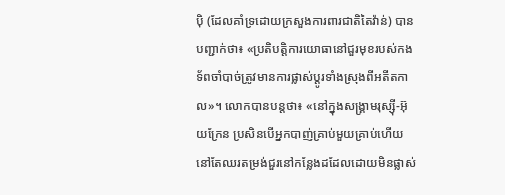ប៉ិ (ដែលគាំទ្រដោយក្រសួងការពារជាតិតៃវ៉ាន់) បានបញ្ជាក់ថា៖ «ប្រតិបត្តិការយោធានៅជួរមុខរបស់កងទ័ពចាំបាច់ត្រូវមានការផ្លាស់ប្តូរទាំងស្រុងពីអតីតកាល»។ លោកបានបន្តថា៖ «នៅក្នុងសង្គ្រាមរុស្ស៊ី-អ៊ុយក្រែន ប្រសិនបើអ្នកបាញ់គ្រាប់មួយគ្រាប់ហើយនៅតែឈរតម្រង់ជួរនៅកន្លែងដដែលដោយមិនផ្លាស់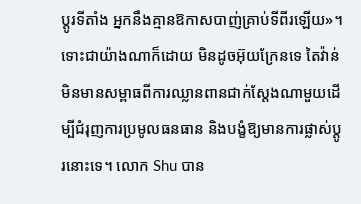ប្តូរទីតាំង អ្នកនឹងគ្មានឱកាសបាញ់គ្រាប់ទីពីរឡើយ»។
ទោះជាយ៉ាងណាក៏ដោយ មិនដូចអ៊ុយក្រែនទេ តៃវ៉ាន់មិនមានសម្ពាធពីការឈ្លានពានជាក់ស្តែងណាមួយដើម្បីជំរុញការប្រមូលធនធាន និងបង្ខំឱ្យមានការផ្លាស់ប្តូរនោះទេ។ លោក Shu បាន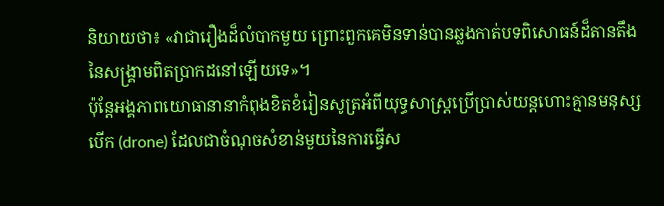និយាយថា៖ «វាជារឿងដ៏លំបាកមួយ ព្រោះពួកគេមិនទាន់បានឆ្លងកាត់បទពិសោធន៍ដ៏តានតឹងនៃសង្គ្រាមពិតប្រាកដនៅឡើយទេ»។
ប៉ុន្តែអង្គភាពយោធានានាកំពុងខិតខំរៀនសូត្រអំពីយុទ្ធសាស្ត្រប្រើប្រាស់យន្តហោះគ្មានមនុស្សបើក (drone) ដែលជាចំណុចសំខាន់មួយនៃការធ្វើស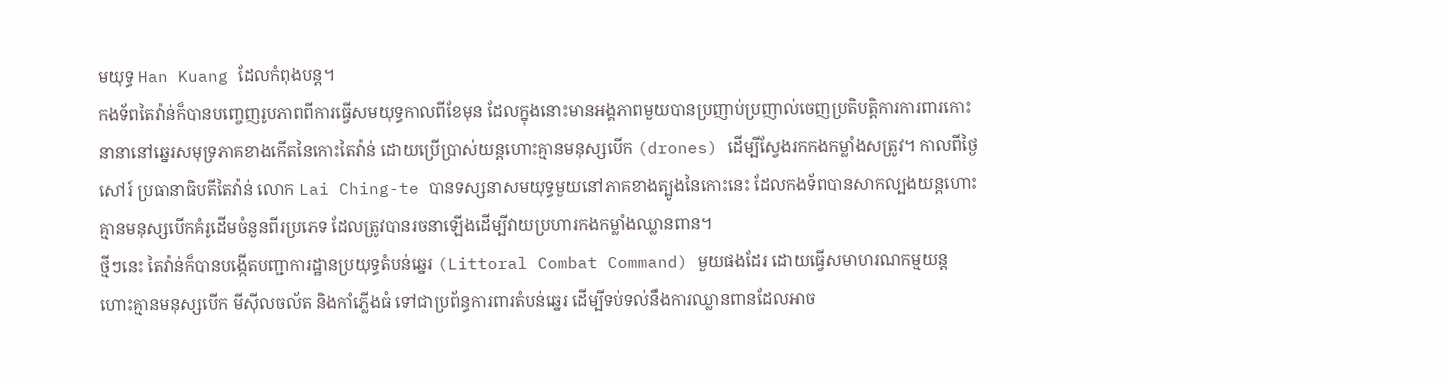មយុទ្ធ Han Kuang ដែលកំពុងបន្ត។
កងទ័ពតៃវ៉ាន់ក៏បានបញ្ចេញរូបភាពពីការធ្វើសមយុទ្ធកាលពីខែមុន ដែលក្នុងនោះមានអង្គភាពមួយបានប្រញាប់ប្រញាល់ចេញប្រតិបត្តិការការពារកោះនានានៅឆ្នេរសមុទ្រភាគខាងកើតនៃកោះតៃវ៉ាន់ ដោយប្រើប្រាស់យន្តហោះគ្មានមនុស្សបើក (drones) ដើម្បីស្វែងរកកងកម្លាំងសត្រូវ។ កាលពីថ្ងៃសៅរ៍ ប្រធានាធិបតីតៃវ៉ាន់ លោក Lai Ching-te បានទស្សនាសមយុទ្ធមួយនៅភាគខាងត្បូងនៃកោះនេះ ដែលកងទ័ពបានសាកល្បងយន្តហោះគ្មានមនុស្សបើកគំរូដើមចំនួនពីរប្រភេទ ដែលត្រូវបានរចនាឡើងដើម្បីវាយប្រហារកងកម្លាំងឈ្លានពាន។
ថ្មីៗនេះ តៃវ៉ាន់ក៏បានបង្កើតបញ្ជាការដ្ឋានប្រយុទ្ធតំបន់ឆ្នេរ (Littoral Combat Command) មួយផងដែរ ដោយធ្វើសមាហរណកម្មយន្តហោះគ្មានមនុស្សបើក មីស៊ីលចល័ត និងកាំភ្លើងធំ ទៅជាប្រព័ន្ធការពារតំបន់ឆ្នេរ ដើម្បីទប់ទល់នឹងការឈ្លានពានដែលអាច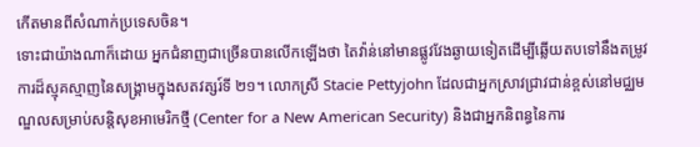កើតមានពីសំណាក់ប្រទេសចិន។
ទោះជាយ៉ាងណាក៏ដោយ អ្នកជំនាញជាច្រើនបានលើកឡើងថា តៃវ៉ាន់នៅមានផ្លូវវែងឆ្ងាយទៀតដើម្បីឆ្លើយតបទៅនឹងតម្រូវការដ៏ស្មុគស្មាញនៃសង្គ្រាមក្នុងសតវត្សរ៍ទី ២១។ លោកស្រី Stacie Pettyjohn ដែលជាអ្នកស្រាវជ្រាវជាន់ខ្ពស់នៅមជ្ឈមណ្ឌលសម្រាប់សន្តិសុខអាមេរិកថ្មី (Center for a New American Security) និងជាអ្នកនិពន្ធនៃការ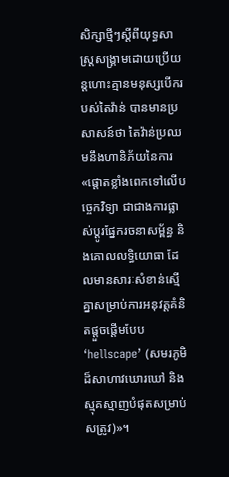សិក្សាថ្មីៗស្តីពីយុទ្ធសាស្ត្រសង្គ្រាមដោយប្រើយន្តហោះគ្មានមនុស្សបើករបស់តៃវ៉ាន់ បានមានប្រសាសន៍ថា តៃវ៉ាន់ប្រឈមនឹងហានិភ័យនៃការ «ផ្តោតខ្លាំងពេកទៅលើបច្ចេកវិទ្យា ជាជាងការផ្លាស់ប្តូរផ្នែករចនាសម្ព័ន្ធ និងគោលលទ្ធិយោធា ដែលមានសារៈសំខាន់ស្មើគ្នាសម្រាប់ការអនុវត្តគំនិតផ្តួចផ្តើមបែប ‘hellscape’ (សមរភូមិដ៏សាហាវឃោរឃៅ និងស្មុគស្មាញបំផុតសម្រាប់សត្រូវ)»។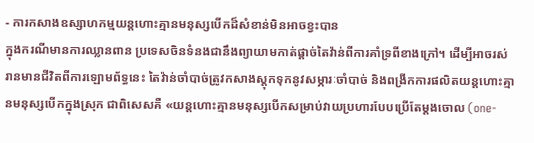- ការកសាងឧស្សាហកម្មយន្តហោះគ្មានមនុស្សបើកដ៏សំខាន់មិនអាចខ្វះបាន
ក្នុងករណីមានការឈ្លានពាន ប្រទេសចិនទំនងជានឹងព្យាយាមកាត់ផ្តាច់តៃវ៉ាន់ពីការគាំទ្រពីខាងក្រៅ។ ដើម្បីអាចរស់រានមានជីវិតពីការឡោមព័ទ្ធនេះ តៃវ៉ាន់ចាំបាច់ត្រូវកសាងស្តុកទុកនូវសម្ភារៈចាំបាច់ និងពង្រីកការផលិតយន្តហោះគ្មានមនុស្សបើកក្នុងស្រុក ជាពិសេសគឺ «យន្តហោះគ្មានមនុស្សបើកសម្រាប់វាយប្រហារបែបប្រើតែម្តងចោល (one-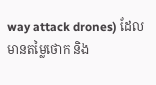way attack drones) ដែលមានតម្លៃថោក និង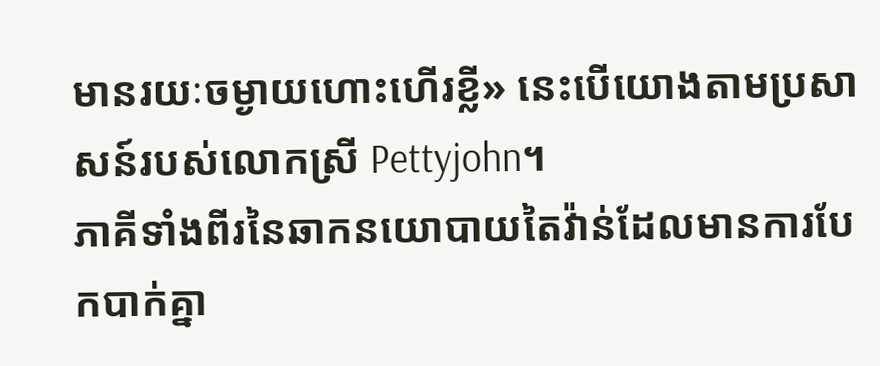មានរយៈចម្ងាយហោះហើរខ្លី» នេះបើយោងតាមប្រសាសន៍របស់លោកស្រី Pettyjohn។
ភាគីទាំងពីរនៃឆាកនយោបាយតៃវ៉ាន់ដែលមានការបែកបាក់គ្នា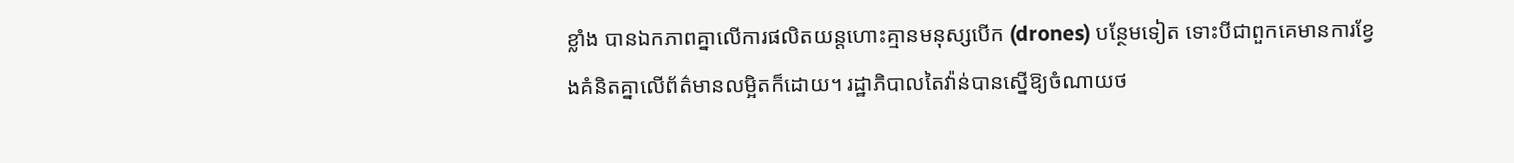ខ្លាំង បានឯកភាពគ្នាលើការផលិតយន្តហោះគ្មានមនុស្សបើក (drones) បន្ថែមទៀត ទោះបីជាពួកគេមានការខ្វែងគំនិតគ្នាលើព័ត៌មានលម្អិតក៏ដោយ។ រដ្ឋាភិបាលតៃវ៉ាន់បានស្នើឱ្យចំណាយថ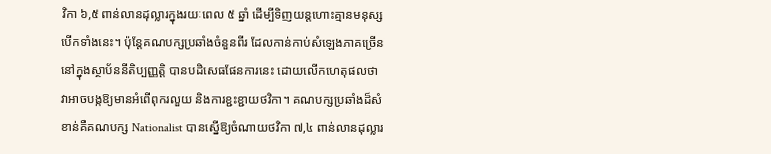វិកា ៦,៥ ពាន់លានដុល្លារក្នុងរយៈពេល ៥ ឆ្នាំ ដើម្បីទិញយន្តហោះគ្មានមនុស្សបើកទាំងនេះ។ ប៉ុន្តែគណបក្សប្រឆាំងចំនួនពីរ ដែលកាន់កាប់សំឡេងភាគច្រើននៅក្នុងស្ថាប័ននីតិប្បញ្ញត្តិ បានបដិសេធផែនការនេះ ដោយលើកហេតុផលថា វាអាចបង្កឱ្យមានអំពើពុករលួយ និងការខ្ជះខ្ជាយថវិកា។ គណបក្សប្រឆាំងដ៏សំខាន់គឺគណបក្ស Nationalist បានស្នើឱ្យចំណាយថវិកា ៧,៤ ពាន់លានដុល្លារ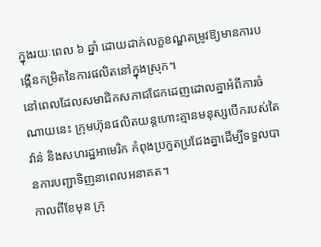ក្នុងរយៈពេល ៦ ឆ្នាំ ដោយដាក់លក្ខខណ្ឌតម្រូវឱ្យមានការបង្កើនកម្រិតនៃការផលិតនៅក្នុងស្រុក។
នៅពេលដែលសមាជិកសភាជជែកដេញដោលគ្នាអំពីការចំណាយនេះ ក្រុមហ៊ុនផលិតយន្តហោះគ្មានមនុស្សបើករបស់តៃវ៉ាន់ និងសហរដ្ឋអាមេរិក កំពុងប្រកួតប្រជែងគ្នាដើម្បីទទួលបានការបញ្ជាទិញនាពេលអនាគត។
កាលពីខែមុន ក្រុ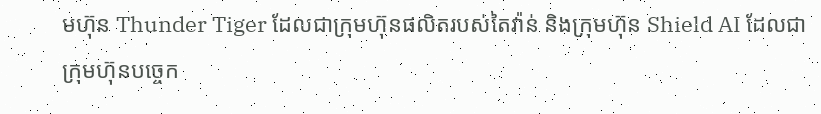មហ៊ុន Thunder Tiger ដែលជាក្រុមហ៊ុនផលិតរបស់តៃវ៉ាន់ និងក្រុមហ៊ុន Shield AI ដែលជាក្រុមហ៊ុនបច្ចេក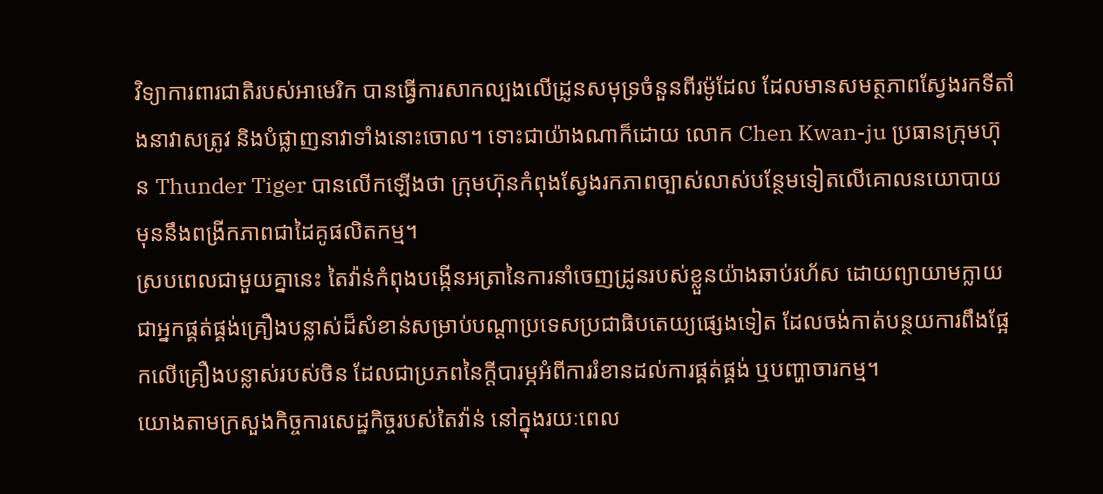វិទ្យាការពារជាតិរបស់អាមេរិក បានធ្វើការសាកល្បងលើដ្រូនសមុទ្រចំនួនពីរម៉ូដែល ដែលមានសមត្ថភាពស្វែងរកទីតាំងនាវាសត្រូវ និងបំផ្លាញនាវាទាំងនោះចោល។ ទោះជាយ៉ាងណាក៏ដោយ លោក Chen Kwan-ju ប្រធានក្រុមហ៊ុន Thunder Tiger បានលើកឡើងថា ក្រុមហ៊ុនកំពុងស្វែងរកភាពច្បាស់លាស់បន្ថែមទៀតលើគោលនយោបាយ មុននឹងពង្រីកភាពជាដៃគូផលិតកម្ម។
ស្របពេលជាមួយគ្នានេះ តៃវ៉ាន់កំពុងបង្កើនអត្រានៃការនាំចេញដ្រូនរបស់ខ្លួនយ៉ាងឆាប់រហ័ស ដោយព្យាយាមក្លាយជាអ្នកផ្គត់ផ្គង់គ្រឿងបន្លាស់ដ៏សំខាន់សម្រាប់បណ្តាប្រទេសប្រជាធិបតេយ្យផ្សេងទៀត ដែលចង់កាត់បន្ថយការពឹងផ្អែកលើគ្រឿងបន្លាស់របស់ចិន ដែលជាប្រភពនៃក្តីបារម្ភអំពីការរំខានដល់ការផ្គត់ផ្គង់ ឬបញ្ហាចារកម្ម។
យោងតាមក្រសួងកិច្ចការសេដ្ឋកិច្ចរបស់តៃវ៉ាន់ នៅក្នុងរយៈពេល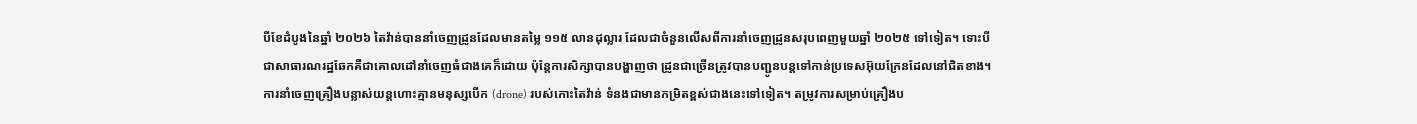បីខែដំបូងនៃឆ្នាំ ២០២៦ តៃវ៉ាន់បាននាំចេញដ្រូនដែលមានតម្លៃ ១១៥ លានដុល្លារ ដែលជាចំនួនលើសពីការនាំចេញដ្រូនសរុបពេញមួយឆ្នាំ ២០២៥ ទៅទៀត។ ទោះបីជាសាធារណរដ្ឋឆែកគឺជាគោលដៅនាំចេញធំជាងគេក៏ដោយ ប៉ុន្តែការសិក្សាបានបង្ហាញថា ដ្រូនជាច្រើនត្រូវបានបញ្ជូនបន្តទៅកាន់ប្រទេសអ៊ុយក្រែនដែលនៅជិតខាង។
ការនាំចេញគ្រឿងបន្លាស់យន្តហោះគ្មានមនុស្សបើក (drone) របស់កោះតៃវ៉ាន់ ទំនងជាមានកម្រិតខ្ពស់ជាងនេះទៅទៀត។ តម្រូវការសម្រាប់គ្រឿងប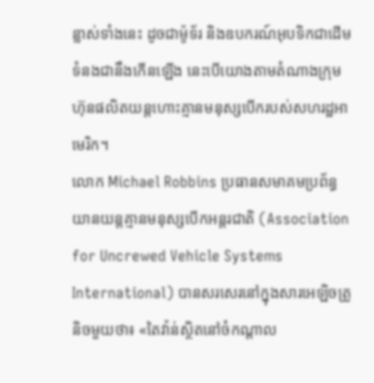ន្លាស់ទាំងនេះ ដូចជាម៉ូទ័រ និងឧបករណ៍អុបទិកជាដើម ទំនងជានឹងកើនឡើង នេះបើយោងតាមតំណាងក្រុមហ៊ុនផលិតយន្តហោះគ្មានមនុស្សបើករបស់សហរដ្ឋអាមេរិក។
លោក Michael Robbins ប្រធានសមាគមប្រព័ន្ធយានយន្តគ្មានមនុស្សបើកអន្តរជាតិ (Association for Uncrewed Vehicle Systems International) បានសរសេរនៅក្នុងសារអេឡិចត្រូនិចមួយថា៖ «តៃវ៉ាន់ស្ថិតនៅចំកណ្តាល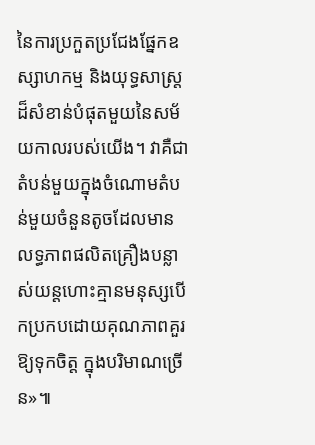នៃការប្រកួតប្រជែងផ្នែកឧស្សាហកម្ម និងយុទ្ធសាស្ត្រដ៏សំខាន់បំផុតមួយនៃសម័យកាលរបស់យើង។ វាគឺជាតំបន់មួយក្នុងចំណោមតំបន់មួយចំនួនតូចដែលមានលទ្ធភាពផលិតគ្រឿងបន្លាស់យន្តហោះគ្មានមនុស្សបើកប្រកបដោយគុណភាពគួរឱ្យទុកចិត្ត ក្នុងបរិមាណច្រើន»៕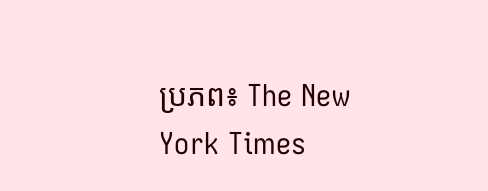ប្រភព៖ The New York Times